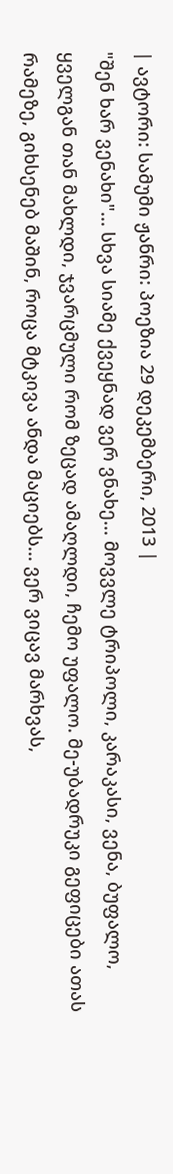| ავტორი: სამუმი ჟანრი: პოეზია 29 დეკემბერი, 2013 |
"შენ ხარ ვენახი"... სხვა სიამე ქვეყნად ვერ ვნახე... მოვვლე ტრიპოლი, კარაკასი, ვენა, ბუფალო, ყველგან თან მახლდი, ჯვარცმული რომ ზეცად ამაღლდი, ჩემო უფალო. მე-უბადრუკი გეფიცები ათას რამეზე, გიხსენებ მაშინ, როცა მტკივა ანდა მაციებს... ვერ ვიცავ მარხვას,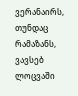ვერანაირს, თუნდაც რამაზანს, ვავსებ ლოცვაში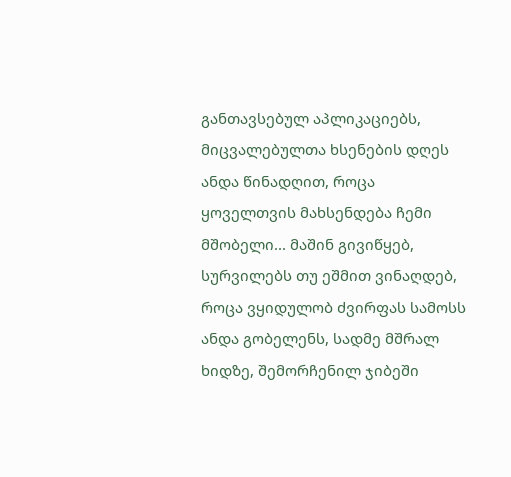განთავსებულ აპლიკაციებს, მიცვალებულთა ხსენების დღეს ანდა წინადღით, როცა ყოველთვის მახსენდება ჩემი მშობელი... მაშინ გივიწყებ, სურვილებს თუ ეშმით ვინაღდებ, როცა ვყიდულობ ძვირფას სამოსს ანდა გობელენს, სადმე მშრალ ხიდზე, შემორჩენილ ჯიბეში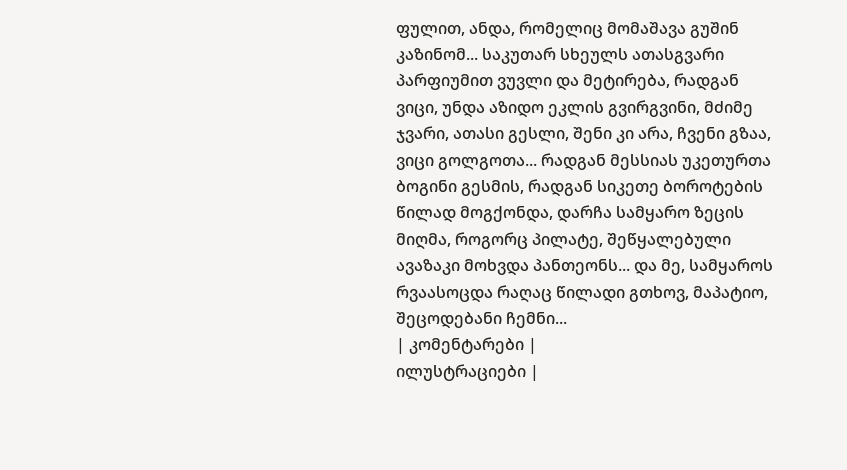ფულით, ანდა, რომელიც მომაშავა გუშინ კაზინომ... საკუთარ სხეულს ათასგვარი პარფიუმით ვუვლი და მეტირება, რადგან ვიცი, უნდა აზიდო ეკლის გვირგვინი, მძიმე ჯვარი, ათასი გესლი, შენი კი არა, ჩვენი გზაა, ვიცი გოლგოთა... რადგან მესსიას უკეთურთა ბოგინი გესმის, რადგან სიკეთე ბოროტების წილად მოგქონდა, დარჩა სამყარო ზეცის მიღმა, როგორც პილატე, შეწყალებული ავაზაკი მოხვდა პანთეონს... და მე, სამყაროს რვაასოცდა რაღაც წილადი გთხოვ, მაპატიო, შეცოდებანი ჩემნი...
| კომენტარები |
ილუსტრაციები |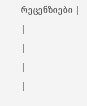რეცენზიები |
|
|
|
|